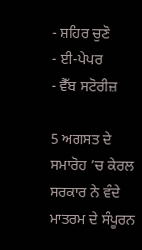- ਸ਼ਹਿਰ ਚੁਣੋ
- ਈ-ਪੇਪਰ
- ਵੈੱਬ ਸਟੋਰੀਜ਼

5 ਅਗਸਤ ਦੇ ਸਮਾਰੋਹ ’ਚ ਕੇਰਲ ਸਰਕਾਰ ਨੇ ਵੰਦੇ ਮਾਤਰਮ ਦੇ ਸੰਪੂਰਨ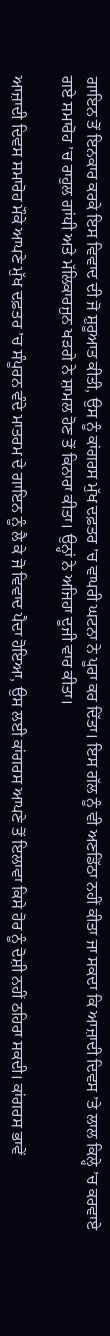ਗਾਇਨ ਤੋਂ ਇਨਕਾਰ ਕਰਕੇ ਇਸ ਵਿਵਾਦ ਦੀ ਜੋ ਸ਼ੁਰੂਆਤ ਕੀਤੀ, ਉਸ ਨੂੰ ਕਾਂਗਰਸ ਮੁੱਖ ਦਫ਼ਤਰ ’ਚ ਵਾਪਰੀ ਘਟਨਾ ਨੇ ਪੂਰਾ ਕਰ ਦਿੱਤਾ। ਇਸ ਗੱਲ ਨੂੰ ਵੀ ਅਣਡਿੱਠਾ ਨਹੀਂ ਕੀਤਾ ਜਾ ਸਕਦਾ ਕਿ ਆਜ਼ਾਦੀ ਦਿਵਸ ’ਤੇ ਲਾਲ ਕਿਲ੍ਹੇ ’ਚ ਕਰਵਾਏ ਗਏ ਸਮਾਰੋਹ ’ਚ ਰਾਹੁਲ ਗਾਂਧੀ ਅਤੇ ਮੱਲਿਕਾਰਜੁਨ ਖੜਗੇ ਨੇ ਸ਼ਾਮਲ ਹੋਣ ਤੋਂ ਕਿਨਾਰਾ ਕੀਤਾ। ਉਨ੍ਹਾਂ ਨੇ ਅਜਿਹਾ ਦੂਜੀ ਵਾਰ ਕੀਤਾ।

ਆਜ਼ਾਦੀ ਦਿਵਸ ਸਮਾਰੋਹ ਮੌਕੇ ਆਪਣੇ ਮੁੱਖ ਦਫ਼ਤਰ ’ਚ ਸੰਪੂਰਨ ਵੰਦੇ ਮਾਤਰਮ ਦੇ ਗਾਇਨ ਨੂੰ ਲੈ ਕੇ ਜੋ ਵਿਵਾਦ ਪੈਦਾ ਹੋਇਆ, ਉਸ ਲਈ ਕਾਂਗਰਸ ਆਪਣੇ ਤੋਂ ਇਲਾਵਾ ਕਿਸੇ ਹੋਰ ਨੂੰ ਦੋਸ਼ੀ ਨਹੀਂ ਠਹਿਰਾ ਸਕਦੀ। ਕਾਂਗਰਸ ਭਾਵੇਂ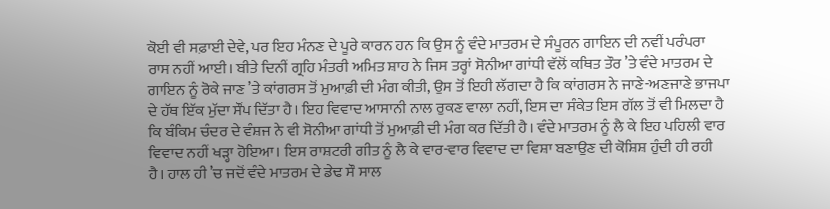ਕੋਈ ਵੀ ਸਫ਼ਾਈ ਦੇਵੇ, ਪਰ ਇਹ ਮੰਨਣ ਦੇ ਪੂਰੇ ਕਾਰਨ ਹਨ ਕਿ ਉਸ ਨੂੰ ਵੰਦੇ ਮਾਤਰਮ ਦੇ ਸੰਪੂਰਨ ਗਾਇਨ ਦੀ ਨਵੀਂ ਪਰੰਪਰਾ ਰਾਸ ਨਹੀਂ ਆਈ। ਬੀਤੇ ਦਿਨੀਂ ਗ੍ਰਹਿ ਮੰਤਰੀ ਅਮਿਤ ਸ਼ਾਹ ਨੇ ਜਿਸ ਤਰ੍ਹਾਂ ਸੋਨੀਆ ਗਾਂਧੀ ਵੱਲੋਂ ਕਥਿਤ ਤੌਰ ’ਤੇ ਵੰਦੇ ਮਾਤਰਮ ਦੇ ਗਾਇਨ ਨੂੰ ਰੋਕੇ ਜਾਣ ’ਤੇ ਕਾਂਗਰਸ ਤੋਂ ਮੁਆਫ਼ੀ ਦੀ ਮੰਗ ਕੀਤੀ, ਉਸ ਤੋਂ ਇਹੀ ਲੱਗਦਾ ਹੈ ਕਿ ਕਾਂਗਰਸ ਨੇ ਜਾਣੇ-ਅਣਜਾਣੇ ਭਾਜਪਾ ਦੇ ਹੱਥ ਇੱਕ ਮੁੱਦਾ ਸੌਂਪ ਦਿੱਤਾ ਹੈ। ਇਹ ਵਿਵਾਦ ਆਸਾਨੀ ਨਾਲ ਰੁਕਣ ਵਾਲਾ ਨਹੀਂ, ਇਸ ਦਾ ਸੰਕੇਤ ਇਸ ਗੱਲ ਤੋਂ ਵੀ ਮਿਲਦਾ ਹੈ ਕਿ ਬੰਕਿਮ ਚੰਦਰ ਦੇ ਵੰਸ਼ਜ ਨੇ ਵੀ ਸੋਨੀਆ ਗਾਂਧੀ ਤੋਂ ਮੁਆਫ਼ੀ ਦੀ ਮੰਗ ਕਰ ਦਿੱਤੀ ਹੈ। ਵੰਦੇ ਮਾਤਰਮ ਨੂੰ ਲੈ ਕੇ ਇਹ ਪਹਿਲੀ ਵਾਰ ਵਿਵਾਦ ਨਹੀਂ ਖੜ੍ਹਾ ਹੋਇਆ। ਇਸ ਰਾਸ਼ਟਰੀ ਗੀਤ ਨੂੰ ਲੈ ਕੇ ਵਾਰ-ਵਾਰ ਵਿਵਾਦ ਦਾ ਵਿਸ਼ਾ ਬਣਾਉਣ ਦੀ ਕੋਸ਼ਿਸ਼ ਹੁੰਦੀ ਹੀ ਰਹੀ ਹੈ। ਹਾਲ ਹੀ ’ਚ ਜਦੋਂ ਵੰਦੇ ਮਾਤਰਮ ਦੇ ਡੇਢ ਸੌ ਸਾਲ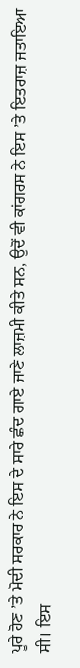ਪੂਰੇ ਹੋਣ ’ਤੇ ਮੋਦੀ ਸਰਕਾਰ ਨੇ ਇਸ ਦੇ ਸਾਰੇ ਛੰਦ ਗਾਏ ਜਾਣੇ ਲਾਜ਼ਮੀ ਕੀਤੇ ਸਨ, ਉਦੋਂ ਵੀ ਕਾਂਗਰਸ ਨੇ ਇਸ ’ਤੇ ਇਤਰਾਜ਼ ਜਤਾਇਆ ਸੀ। ਇਸ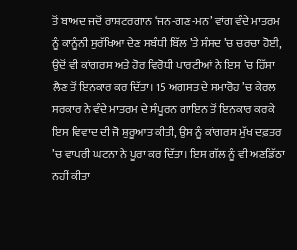ਤੋਂ ਬਾਅਦ ਜਦੋਂ ਰਾਸ਼ਟਰਗਾਨ ‘ਜਨ-ਗਣ-ਮਨ’ ਵਾਂਗ ਵੰਦੇ ਮਾਤਰਮ ਨੂੰ ਕਾਨੂੰਨੀ ਸੁਰੱਖਿਆ ਦੇਣ ਸਬੰਧੀ ਬਿੱਲ ’ਤੇ ਸੰਸਦ ’ਚ ਚਰਚਾ ਹੋਈ, ਉਦੋਂ ਵੀ ਕਾਂਗਰਸ ਅਤੇ ਹੋਰ ਵਿਰੋਧੀ ਪਾਰਟੀਆਂ ਨੇ ਇਸ ’ਚ ਹਿੱਸਾ ਲੈਣ ਤੋਂ ਇਨਕਾਰ ਕਰ ਦਿੱਤਾ। 15 ਅਗਸਤ ਦੇ ਸਮਾਰੋਹ ’ਚ ਕੇਰਲ ਸਰਕਾਰ ਨੇ ਵੰਦੇ ਮਾਤਰਮ ਦੇ ਸੰਪੂਰਨ ਗਾਇਨ ਤੋਂ ਇਨਕਾਰ ਕਰਕੇ ਇਸ ਵਿਵਾਦ ਦੀ ਜੋ ਸ਼ੁਰੂਆਤ ਕੀਤੀ, ਉਸ ਨੂੰ ਕਾਂਗਰਸ ਮੁੱਖ ਦਫ਼ਤਰ ’ਚ ਵਾਪਰੀ ਘਟਨਾ ਨੇ ਪੂਰਾ ਕਰ ਦਿੱਤਾ। ਇਸ ਗੱਲ ਨੂੰ ਵੀ ਅਣਡਿੱਠਾ ਨਹੀਂ ਕੀਤਾ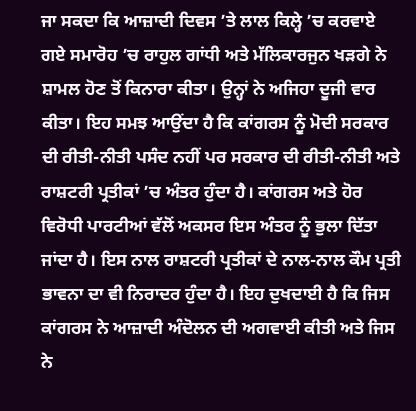ਜਾ ਸਕਦਾ ਕਿ ਆਜ਼ਾਦੀ ਦਿਵਸ ’ਤੇ ਲਾਲ ਕਿਲ੍ਹੇ ’ਚ ਕਰਵਾਏ ਗਏ ਸਮਾਰੋਹ ’ਚ ਰਾਹੁਲ ਗਾਂਧੀ ਅਤੇ ਮੱਲਿਕਾਰਜੁਨ ਖੜਗੇ ਨੇ ਸ਼ਾਮਲ ਹੋਣ ਤੋਂ ਕਿਨਾਰਾ ਕੀਤਾ। ਉਨ੍ਹਾਂ ਨੇ ਅਜਿਹਾ ਦੂਜੀ ਵਾਰ ਕੀਤਾ। ਇਹ ਸਮਝ ਆਉਂਦਾ ਹੈ ਕਿ ਕਾਂਗਰਸ ਨੂੰ ਮੋਦੀ ਸਰਕਾਰ ਦੀ ਰੀਤੀ-ਨੀਤੀ ਪਸੰਦ ਨਹੀਂ ਪਰ ਸਰਕਾਰ ਦੀ ਰੀਤੀ-ਨੀਤੀ ਅਤੇ ਰਾਸ਼ਟਰੀ ਪ੍ਰਤੀਕਾਂ ’ਚ ਅੰਤਰ ਹੁੰਦਾ ਹੈ। ਕਾਂਗਰਸ ਅਤੇ ਹੋਰ ਵਿਰੋਧੀ ਪਾਰਟੀਆਂ ਵੱਲੋਂ ਅਕਸਰ ਇਸ ਅੰਤਰ ਨੂੰ ਭੁਲਾ ਦਿੱਤਾ ਜਾਂਦਾ ਹੈ। ਇਸ ਨਾਲ ਰਾਸ਼ਟਰੀ ਪ੍ਰਤੀਕਾਂ ਦੇ ਨਾਲ-ਨਾਲ ਕੌਮ ਪ੍ਰਤੀ ਭਾਵਨਾ ਦਾ ਵੀ ਨਿਰਾਦਰ ਹੁੰਦਾ ਹੈ। ਇਹ ਦੁਖਦਾਈ ਹੈ ਕਿ ਜਿਸ ਕਾਂਗਰਸ ਨੇ ਆਜ਼ਾਦੀ ਅੰਦੋਲਨ ਦੀ ਅਗਵਾਈ ਕੀਤੀ ਅਤੇ ਜਿਸ ਨੇ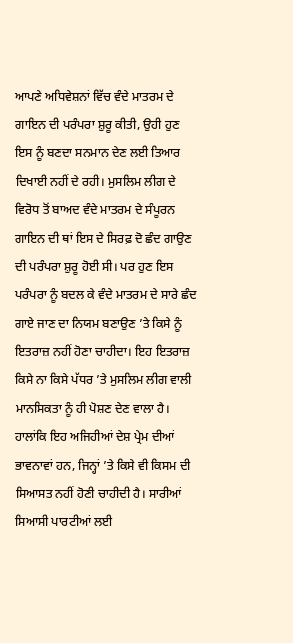ਆਪਣੇ ਅਧਿਵੇਸ਼ਨਾਂ ਵਿੱਚ ਵੰਦੇ ਮਾਤਰਮ ਦੇ ਗਾਇਨ ਦੀ ਪਰੰਪਰਾ ਸ਼ੁਰੂ ਕੀਤੀ, ਉਹੀ ਹੁਣ ਇਸ ਨੂੰ ਬਣਦਾ ਸਨਮਾਨ ਦੇਣ ਲਈ ਤਿਆਰ ਦਿਖਾਈ ਨਹੀਂ ਦੇ ਰਹੀ। ਮੁਸਲਿਮ ਲੀਗ ਦੇ ਵਿਰੋਧ ਤੋਂ ਬਾਅਦ ਵੰਦੇ ਮਾਤਰਮ ਦੇ ਸੰਪੂਰਨ ਗਾਇਨ ਦੀ ਥਾਂ ਇਸ ਦੇ ਸਿਰਫ਼ ਦੋ ਛੰਦ ਗਾਉਣ ਦੀ ਪਰੰਪਰਾ ਸ਼ੁਰੂ ਹੋਈ ਸੀ। ਪਰ ਹੁਣ ਇਸ ਪਰੰਪਰਾ ਨੂੰ ਬਦਲ ਕੇ ਵੰਦੇ ਮਾਤਰਮ ਦੇ ਸਾਰੇ ਛੰਦ ਗਾਏ ਜਾਣ ਦਾ ਨਿਯਮ ਬਣਾਉਣ ’ਤੇ ਕਿਸੇ ਨੂੰ ਇਤਰਾਜ਼ ਨਹੀਂ ਹੋਣਾ ਚਾਹੀਦਾ। ਇਹ ਇਤਰਾਜ਼ ਕਿਸੇ ਨਾ ਕਿਸੇ ਪੱਧਰ ’ਤੇ ਮੁਸਲਿਮ ਲੀਗ ਵਾਲੀ ਮਾਨਸਿਕਤਾ ਨੂੰ ਹੀ ਪੋਸ਼ਣ ਦੇਣ ਵਾਲਾ ਹੈ। ਹਾਲਾਂਕਿ ਇਹ ਅਜਿਹੀਆਂ ਦੇਸ਼ ਪ੍ਰੇਮ ਦੀਆਂ ਭਾਵਨਾਵਾਂ ਹਨ, ਜਿਨ੍ਹਾਂ ’ਤੇ ਕਿਸੇ ਵੀ ਕਿਸਮ ਦੀ ਸਿਆਸਤ ਨਹੀਂ ਹੋਣੀ ਚਾਹੀਦੀ ਹੈ। ਸਾਰੀਆਂ ਸਿਆਸੀ ਪਾਰਟੀਆਂ ਲਈ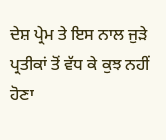ਦੇਸ਼ ਪ੍ਰੇਮ ਤੇ ਇਸ ਨਾਲ ਜੁੜੇ ਪ੍ਰਤੀਕਾਂ ਤੋਂ ਵੱਧ ਕੇ ਕੁਝ ਨਹੀਂ ਹੋਣਾ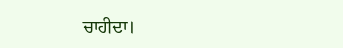ਚਾਹੀਦਾ।